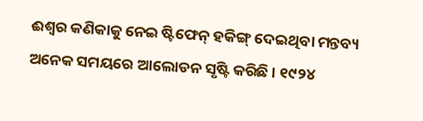ଈଶ୍ଵର କଣିକାକୁ ନେଇ ଷ୍ଟିଫେନ୍ ହକିଙ୍ଗ୍ ଦେଇଥିବା ମନ୍ତବ୍ୟ ଅନେକ ସମୟରେ ଆଲୋଡନ ସୃଷ୍ଟି କରିଛି । ୧୯୨୪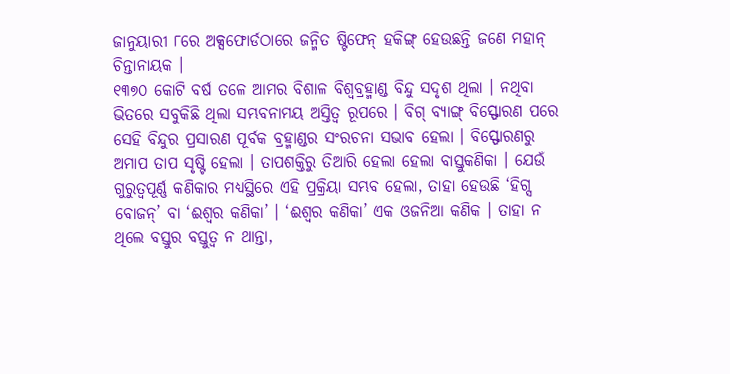ଜାନୁୟାରୀ ୮ରେ ଅକ୍ସଫୋର୍ଡଠାରେ ଜନ୍ମିତ ଷ୍ଟିଫେନ୍ ହକିଙ୍ଗ୍ ହେଉଛନ୍ତି ଜଣେ ମହାନ୍ ଚିନ୍ତାନାୟକ ।
୧୩୭୦ କୋଟି ବର୍ଷ ତଳେ ଆମର ବିଶାଳ ବିଶ୍ଵବ୍ରହ୍ମାଣ୍ଡ ବିନ୍ଦୁ ସଦୃଶ ଥିଲା । ନଥିବା ଭିତରେ ସବୁକିଛି ଥିଲା ସମ୍ଭବନାମୟ ଅସ୍ତିତ୍ଵ ରୂପରେ । ବିଗ୍ ବ୍ୟାଙ୍ଗ୍ ବିସ୍ଫୋରଣ ପରେ ସେହି ବିନ୍ଦୁର ପ୍ରସାରଣ ପୂର୍ବକ ବ୍ରହ୍ମାଣ୍ଡର ସଂରଚନା ସଭାବ ହେଲା । ବିସ୍ଫୋରଣରୁ ଅମାପ ତାପ ସୃଷ୍ଟି ହେଲା । ତାପଶକ୍ତିରୁ ତିଆରି ହେଲା ହେଲା ବାସ୍ତୁକଣିକା । ଯେଉଁ ଗୁରୁତ୍ଵପୂର୍ଣ୍ଣ କଣିକାର ମଧ୍ୟସ୍ଥିରେ ଏହି ପ୍ରକ୍ରିୟା ସମ୍ଭବ ହେଲା, ତାହା ହେଉଛି ‘ହିଗ୍ସ ବୋଜନ୍’ ବା ‘ଈଶ୍ଵର କଣିକା’ । ‘ଈଶ୍ଵର କଣିକା’ ଏକ ଓଜନିଆ କଣିକ । ତାହା ନ ଥିଲେ ବସ୍ତୁର ବସ୍ତୁତ୍ଵ ନ ଥାନ୍ତା,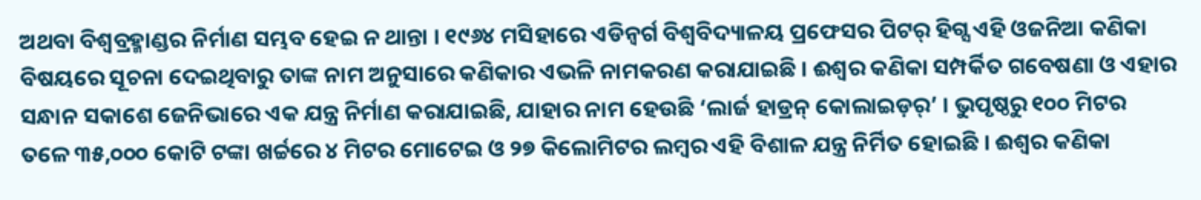ଅଥବା ବିଶ୍ଵବ୍ରହ୍ମାଣ୍ଡର ନିର୍ମାଣ ସମ୍ଭବ ହେଇ ନ ଥାନ୍ତା । ୧୯୬୪ ମସିହାରେ ଏଡିନ୍ବର୍ଗ ବିଶ୍ଵବିଦ୍ୟାଳୟ ପ୍ରଫେସର ପିଟର୍ ହିଗ୍ସ ଏହି ଓଜନିଆ କଣିକା ବିଷୟରେ ସୂଚନା ଦେଇଥିବାରୁ ତାଙ୍କ ନାମ ଅନୁସାରେ କଣିକାର ଏଭଳି ନାମକରଣ କରାଯାଇଛି । ଈଶ୍ଵର କଣିକା ସମ୍ପର୍କିତ ଗବେଷଣା ଓ ଏହାର ସନ୍ଧାନ ସକାଶେ ଜେନିଭାରେ ଏକ ଯନ୍ତ୍ର ନିର୍ମାଣ କରାଯାଇଛି, ଯାହାର ନାମ ହେଉଛି ‘ଲାର୍ଜ ହାଡ୍ରନ୍ କୋଲାଇଡ଼ର୍’ । ଭୁପୃଷ୍ଠରୁ ୧୦୦ ମିଟର ତଳେ ୩୫,୦୦୦ କୋଟି ଟଙ୍କା ଖର୍ଚ୍ଚରେ ୪ ମିଟର ମୋଟେଇ ଓ ୨୭ କିଲୋମିଟର ଲମ୍ବର ଏହି ବିଶାଳ ଯନ୍ତ୍ର ନିର୍ମିତ ହୋଇଛି । ଈଶ୍ଵର କଣିକା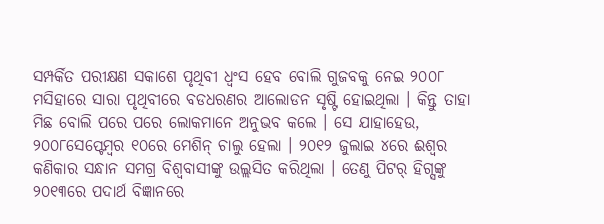ସମ୍ପର୍କିତ ପରୀକ୍ଷଣ ସକାଶେ ପୃଥିବୀ ଧ୍ଵଂସ ହେବ ବୋଲି ଗୁଜବକୁ ନେଇ ୨୦୦୮ ମସିହାରେ ସାରା ପୃଥିବୀରେ ବଡଧରଣର ଆଲୋଡନ ସୃଷ୍ଟି ହୋଇଥିଲା । କିନ୍ତୁ ତାହା ମିଛ ବୋଲି ପରେ ପରେ ଲୋକମାନେ ଅନୁଭବ କଲେ । ସେ ଯାହାହେଉ, ୨୦୦୮ସେପ୍ଟେମ୍ବର ୧୦ରେ ମେଶିନ୍ ଚାଲୁ ହେଲା । ୨୦୧୨ ଜୁଲାଇ ୪ରେ ଈଶ୍ଵର କଣିକାର ସନ୍ଧାନ ସମଗ୍ର ବିଶ୍ଵବାସୀଙ୍କୁ ଉଲ୍ଲସିତ କରିଥିଲା । ତେଣୁ ପିଟର୍ ହିଗ୍ସଙ୍କୁ ୨୦୧୩ରେ ପଦାର୍ଥ ବିଜ୍ଞାନରେ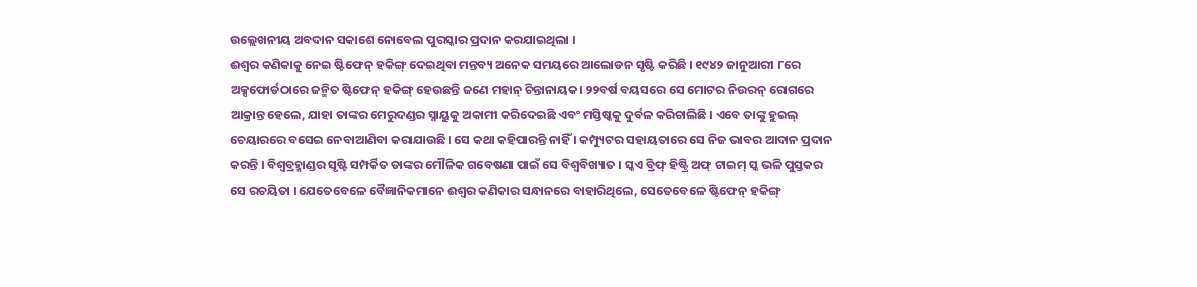ଉଲ୍ଲେଖନୀୟ ଅବଦାନ ସକାଶେ ନୋବେଲ ପୁରସ୍କାର ପ୍ରଦାନ କରଯାଇଥିଲା ।
ଈଶ୍ଵର କଣିକାକୁ ନେଇ ଷ୍ଟିଫେନ୍ ହକିଙ୍ଗ୍ ଦେଇଥିବା ମନ୍ତବ୍ୟ ଅନେକ ସମୟରେ ଆଲୋଡନ ସୃଷ୍ଟି କରିଛି । ୧୯୪୨ ଜାନୁଆରୀ ୮ରେ ଅକ୍ସଫୋର୍ଡଠାରେ ଜନ୍ମିତ ଷ୍ଟିଫେନ୍ ହକିଙ୍ଗ୍ ହେଉଛନ୍ତି ଜଣେ ମହାନ୍ ଚିନ୍ତାନାୟକ। ୨୨ବର୍ଷ ବୟସରେ ସେ ମୋଟର ନିଉରନ୍ ରୋଗରେ ଆକ୍ରାନ୍ତ ହେଲେ, ଯାହା ତାଙ୍କର ମେରୁଦଣ୍ଡର ସ୍ନାୟୁକୁ ଅକାମୀ କରିଦେଇଛି ଏବଂ ମସ୍ତିଷ୍କକୁ ଦୁର୍ବଳ କରିଚାଲିଛି । ଏବେ ତାଙ୍କୁ ହୁଇଲ୍ ଚେୟାରରେ ବସେଇ ନେବାଆଣିବା କରାଯାଉଛି । ସେ କଥା କହିପାରନ୍ତି ନାହିଁ । କମ୍ପ୍ୟୁଟର ସହାୟତାରେ ସେ ନିଜ ଭାବର ଆଦାନ ପ୍ରଦାନ କରନ୍ତି । ବିଶ୍ଵବ୍ରହ୍ମାଣ୍ଡର ସୃଷ୍ଟି ସମ୍ପର୍କିତ ତାଙ୍କର ମୌଳିକ ଗବେଷଣା ପାଇଁ ସେ ବିଶ୍ଵବିଖ୍ୟାତ । ସ୍କଏ ବ୍ରିଫ୍ ହିଷ୍ଟ୍ରି ଅଫ୍ ଟାଇମ୍ ସ୍କ ଭଳି ପୁସ୍ତକର ସେ ରଚୟିତା । ଯେତେବେଳେ ବୈଜ୍ଞାନିକମାନେ ଈଶ୍ଵର କଣିକାର ସନ୍ଧାନରେ ବାହାରିଥିଲେ, ସେତେବେଳେ ଷ୍ଟିଫେନ୍ ହକିଙ୍ଗ୍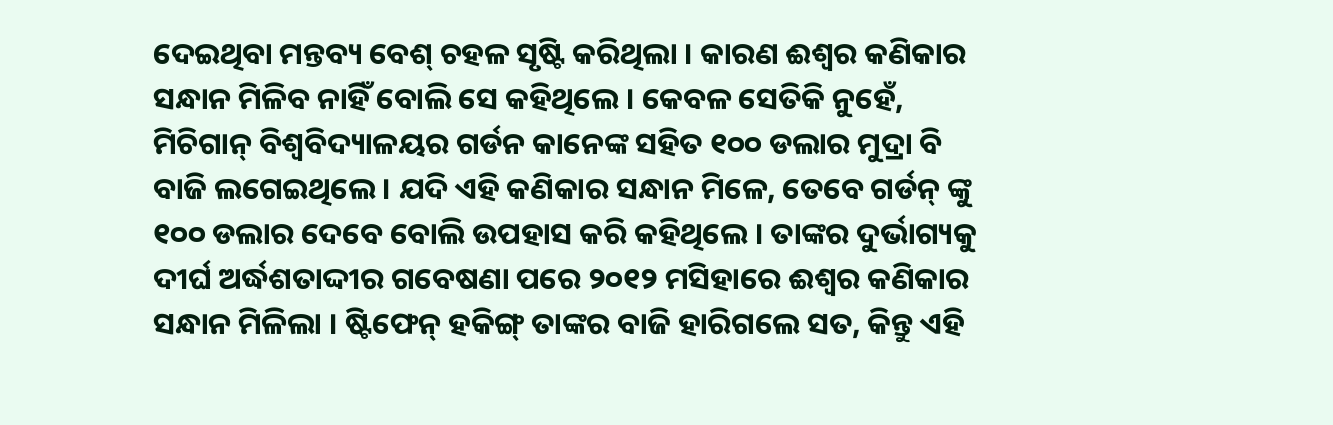ଦେଇଥିବା ମନ୍ତବ୍ୟ ବେଶ୍ ଚହଳ ସୃଷ୍ଟି କରିଥିଲା । କାରଣ ଈଶ୍ଵର କଣିକାର ସନ୍ଧାନ ମିଳିବ ନାହିଁ ବୋଲି ସେ କହିଥିଲେ । କେବଳ ସେତିକି ନୁହେଁ, ମିଚିଗାନ୍ ବିଶ୍ଵବିଦ୍ୟାଳୟର ଗର୍ଡନ କାନେଙ୍କ ସହିତ ୧୦୦ ଡଲାର ମୁଦ୍ରା ବି ବାଜି ଲଗେଇଥିଲେ । ଯଦି ଏହି କଣିକାର ସନ୍ଧାନ ମିଳେ, ତେବେ ଗର୍ଡନ୍ ଙ୍କୁ ୧୦୦ ଡଲାର ଦେବେ ବୋଲି ଉପହାସ କରି କହିଥିଲେ । ତାଙ୍କର ଦୁର୍ଭାଗ୍ୟକୁ ଦୀର୍ଘ ଅର୍ଦ୍ଧଶତାଦ୍ଦୀର ଗବେଷଣା ପରେ ୨୦୧୨ ମସିହାରେ ଈଶ୍ଵର କଣିକାର ସନ୍ଧାନ ମିଳିଲା । ଷ୍ଟିଫେନ୍ ହକିଙ୍ଗ୍ ତାଙ୍କର ବାଜି ହାରିଗଲେ ସତ, କିନ୍ତୁ ଏହି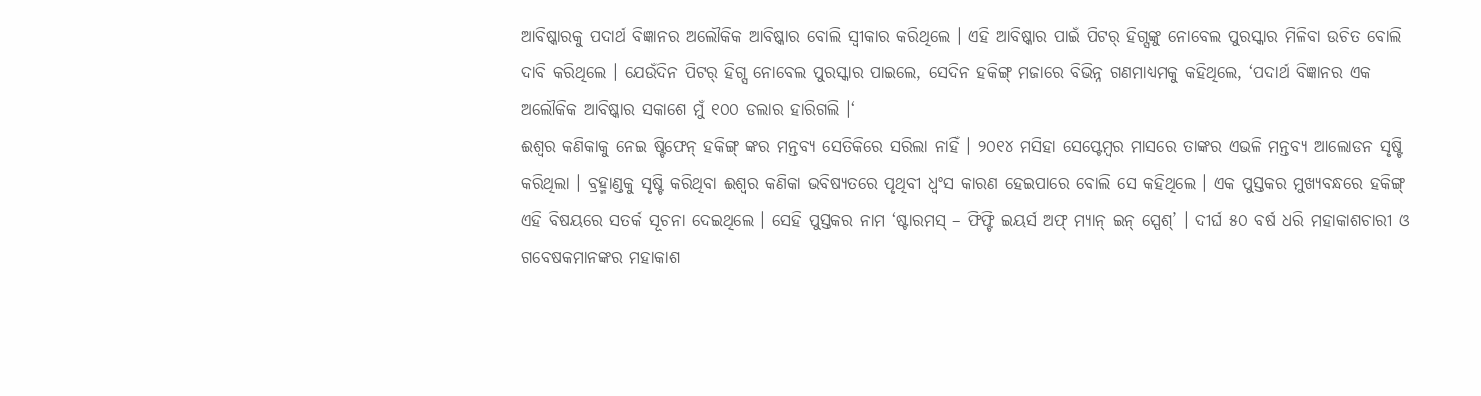ଆବିଷ୍କାରକୁ ପଦାର୍ଥ ବିଜ୍ଞାନର ଅଲୌକିକ ଆବିଷ୍କାର ବୋଲି ସ୍ଵୀକାର କରିଥିଲେ । ଏହି ଆବିଷ୍କାର ପାଇଁ ପିଟର୍ ହିଗ୍ସଙ୍କୁ ନୋବେଲ ପୁରସ୍କାର ମିଳିବା ଉଚିତ ବୋଲି ଦାବି କରିଥିଲେ । ଯେଉଁଦିନ ପିଟର୍ ହିଗ୍ସ ନୋବେଲ ପୁରସ୍କାର ପାଇଲେ, ସେଦିନ ହକିଙ୍ଗ୍ ମଜାରେ ବିଭିନ୍ନ ଗଣମାଧ୍ୟମକୁ କହିଥିଲେ, ‘ପଦାର୍ଥ ବିଜ୍ଞାନର ଏକ ଅଲୌକିକ ଆବିଷ୍କାର ସକାଶେ ମୁଁ ୧୦୦ ଡଲାର ହାରିଗଲି ।‘
ଈଶ୍ଵର କଣିକାକୁ ନେଇ ଷ୍ଟିଫେନ୍ ହକିଙ୍ଗ୍ ଙ୍କର ମନ୍ତବ୍ୟ ସେତିକିରେ ସରିଲା ନାହିଁ । ୨୦୧୪ ମସିହା ସେପ୍ଟେମ୍ବର ମାସରେ ତାଙ୍କର ଏଭଳି ମନ୍ତବ୍ୟ ଆଲୋଡନ ସୃଷ୍ଟି କରିଥିଲା । ବ୍ରହ୍ମାଣ୍ଡକୁ ସୃଷ୍ଟି କରିଥିବା ଈଶ୍ଵର କଣିକା ଭବିଷ୍ୟତରେ ପୃଥିବୀ ଧ୍ଵଂସ କାରଣ ହେଇପାରେ ବୋଲି ସେ କହିଥିଲେ । ଏକ ପୁସ୍ତକର ମୁଖ୍ୟବନ୍ଧରେ ହକିଙ୍ଗ୍ ଏହି ବିଷୟରେ ସତର୍କ ସୂଚନା ଦେଇଥିଲେ । ସେହି ପୁସ୍ତକର ନାମ ‘ଷ୍ଟାରମସ୍ – ଫିଫ୍ଟି ଇୟର୍ସ ଅଫ୍ ମ୍ୟାନ୍ ଇନ୍ ସ୍ପେଶ୍’ । ଦୀର୍ଘ ୫୦ ବର୍ଷ ଧରି ମହାକାଶଚାରୀ ଓ ଗବେଷକମାନଙ୍କର ମହାକାଶ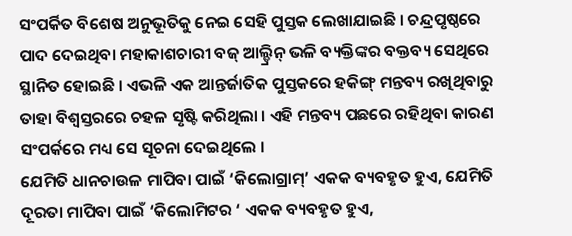ସଂପର୍କିତ ବିଶେଷ ଅନୁଭୂତିକୁ ନେଇ ସେହି ପୁସ୍ତକ ଲେଖାଯାଇଛି । ଚନ୍ଦ୍ରପୃଷ୍ଠରେ ପାଦ ଦେଇଥିବା ମହାକାଶଚାରୀ ବଜ୍ ଆଲ୍ଡ୍ରିନ୍ ଭଳି ବ୍ୟକ୍ତିଙ୍କର ବକ୍ତବ୍ୟ ସେଥିରେ ସ୍ଥାନିତ ହୋଇଛି । ଏଭଳି ଏକ ଆନ୍ତର୍ଜାତିକ ପୁସ୍ତକରେ ହକିଙ୍ଗ୍ ମନ୍ତବ୍ୟ ରଖିଥିବାରୁ ତାହା ବିଶ୍ଵସ୍ତରରେ ଚହଳ ସୃଷ୍ଟି କରିଥିଲା । ଏହି ମନ୍ତବ୍ୟ ପଛରେ ରହିଥିବା କାରଣ ସଂପର୍କରେ ମଧ୍ୟ ସେ ସୂଚନା ଦେଇଥିଲେ ।
ଯେମିତି ଧାନଚାଉଳ ମାପିବା ପାଇଁ ‘କିଲୋଗ୍ରାମ୍’ ଏକକ ବ୍ୟବହୃତ ହୁଏ, ଯେମିତି ଦୂରତା ମାପିବା ପାଇଁ ‘କିଲୋମିଟର ‘ ଏକକ ବ୍ୟବହୃତ ହୁଏ,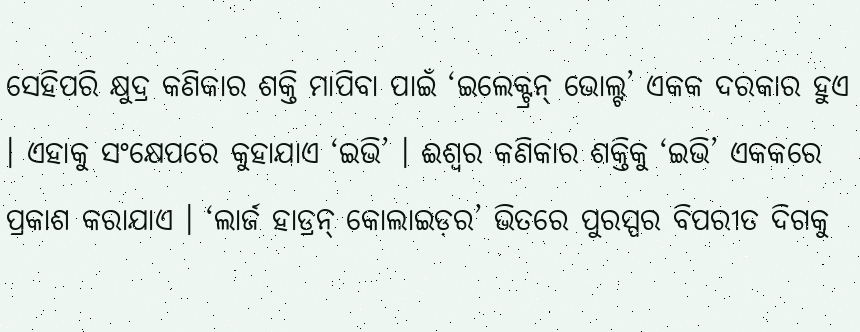ସେହିପରି କ୍ଷୁଦ୍ର କଣିକାର ଶକ୍ତି ମାପିବା ପାଇଁ ‘ଇଲେକ୍ଟ୍ରନ୍ ଭୋଲ୍ଟ’ ଏକକ ଦରକାର ହୁଏ । ଏହାକୁ ସଂକ୍ଷେପରେ କୁହାଯାଏ ‘ଇଭି’ । ଈଶ୍ଵର କଣିକାର ଶକ୍ତିକୁ ‘ଇଭି’ ଏକକରେ ପ୍ରକାଶ କରାଯାଏ । ‘ଲାର୍ଜ ହାଡ୍ରନ୍ କୋଲାଇଡ଼ର’ ଭିତରେ ପୁରସ୍ପର ବିପରୀତ ଦିଗକୁ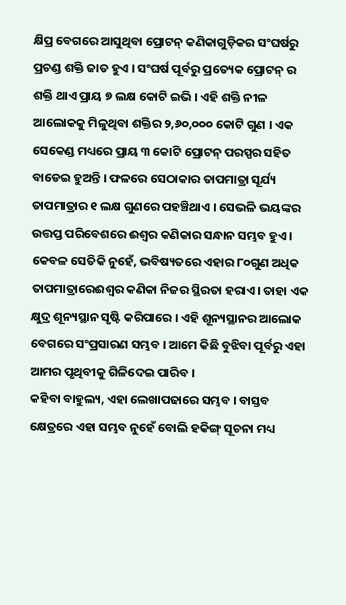କ୍ଷିପ୍ର ବେଗରେ ଆସୁଥିବା ପ୍ରୋଟନ୍ କଣିକାଗୁଡ଼ିକର ସଂଘର୍ଷରୁ ପ୍ରଚଣ୍ଡ ଶକ୍ତି ଜାତ ହୁଏ । ସଂଘର୍ଷ ପୂର୍ବରୁ ପ୍ରତ୍ୟେକ ପ୍ରୋଟନ୍ ର ଶକ୍ତି ଥାଏ ପ୍ରାୟ ୭ ଲକ୍ଷ କୋଟି ଇଭି । ଏହି ଶକ୍ତି ନୀଳ ଆଲୋକକୁ ମିଳୁଥିବା ଶକ୍ତିର ୨,୬୦,୦୦୦ କୋଟି ଗୁଣ । ଏକ ସେକେଣ୍ଡ ମଧ୍ୟରେ ପ୍ରାୟ ୩ କୋଟି ପ୍ରୋଟନ୍ ପରସ୍ପର ସହିତ ବାଡେଇ ହୁଅନ୍ତି । ଫଳରେ ସେଠାକାର ତାପମାତ୍ରା ସୂର୍ଯ୍ୟ ତାପମାତ୍ରାର ୧ ଲକ୍ଷ ଗୁଣରେ ପହଞ୍ଚିଥାଏ । ସେଭଳି ଭୟଙ୍କର ଉତ୍ତପ୍ତ ପରିବେଶରେ ଈଶ୍ଵର କଣିକାର ସନ୍ଧାନ ସମ୍ଭବ ହୁଏ । କେବଳ ସେତିକି ନୁହେଁ, ଭବିଷ୍ୟତରେ ଏହାର ୮୦ଗୁଣ ଅଧିକ ତାପମାତ୍ରାରେଈଶ୍ଵର କଣିକା ନିଜର ସ୍ଥିରତା ହରାଏ। ତାହା ଏକ କ୍ଷୁଦ୍ର ଶୂନ୍ୟସ୍ଥାନ ସୃଷ୍ଟି କରିପାରେ । ଏହି ଶୂନ୍ୟସ୍ଥାନର ଆଲୋକ ବେଗରେ ସଂପ୍ରସାରଣ ସମ୍ଭବ । ଆମେ କିଛି ବୁଝିବା ପୂର୍ବରୁ ଏହା ଆମର ପୃଥିବୀକୁ ଗିଳିଦେଇ ପାରିବ ।
କହିବା ବାହୁଲ୍ୟ, ଏହା ଲେଖାପଢାରେ ସମ୍ଭବ । ବାସ୍ତବ କ୍ଷେତ୍ରରେ ଏହା ସମ୍ଭବ ନୁହେଁ ବୋଲି ହକିଙ୍ଗ୍ ସୂଚନା ମଧ୍ୟ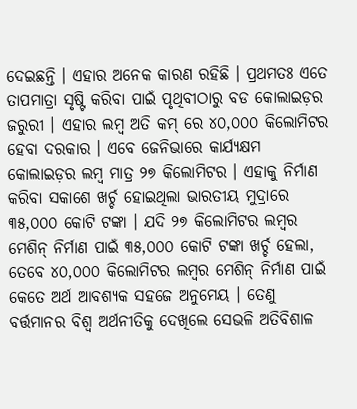ଦେଇଛନ୍ତି । ଏହାର ଅନେକ କାରଣ ରହିଛି । ପ୍ରଥମତଃ ଏତେ ତାପମାତ୍ରା ସୃଷ୍ଟି କରିବା ପାଇଁ ପୃଥିବୀଠାରୁ ବଡ କୋଲାଇଡ଼ର ଜରୁରୀ । ଏହାର ଲମ୍ବ ଅତି କମ୍ ରେ ୪୦,୦୦୦ କିଲୋମିଟର ହେବା ଦରକାର । ଏବେ ଜେନିଭାରେ କାର୍ଯ୍ୟକ୍ଷମ କୋଲାଇଡ଼ର ଲମ୍ବ ମାତ୍ର ୨୭ କିଲୋମିଟର । ଏହାକୁ ନିର୍ମାଣ କରିବା ସକାଶେ ଖର୍ଚ୍ଚ ହୋଇଥିଲା ଭାରତୀୟ ମୁଦ୍ରାରେ ୩୫,୦୦୦ କୋଟି ଟଙ୍କା । ଯଦି ୨୭ କିଲୋମିଟର ଲମ୍ବର ମେଶିନ୍ ନିର୍ମାଣ ପାଇଁ ୩୫,୦୦୦ କୋଟି ଟଙ୍କା ଖର୍ଚ୍ଚ ହେଲା, ତେବେ ୪୦,୦୦୦ କିଲୋମିଟର ଲମ୍ବର ମେଶିନ୍ ନିର୍ମାଣ ପାଇଁ କେତେ ଅର୍ଥ ଆବଶ୍ୟକ ସହଜେ ଅନୁମେୟ । ତେଣୁ ବର୍ତ୍ତମାନର ବିଶ୍ଵ ଅର୍ଥନୀତିକୁ ଦେଖିଲେ ସେଭଳି ଅତିବିଶାଳ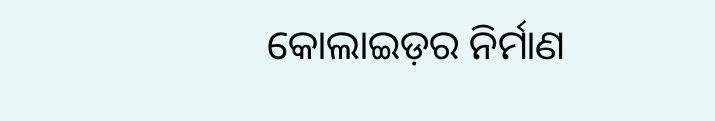କୋଲାଇଡ଼ର ନିର୍ମାଣ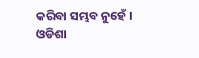କରିବା ସମ୍ଭବ ନୁହେଁ ।
ଓଡିଶା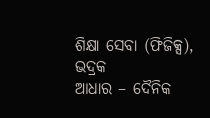ଶିକ୍ଷା ସେବା (ଫିଜିକ୍ସ), ଭଦ୍ରକ
ଆଧାର – ଦୈନିକ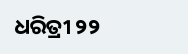ଧରିତ୍ରୀ ୨୨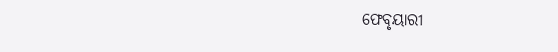ଫେବୃୟାରୀ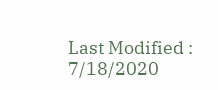Last Modified : 7/18/2020